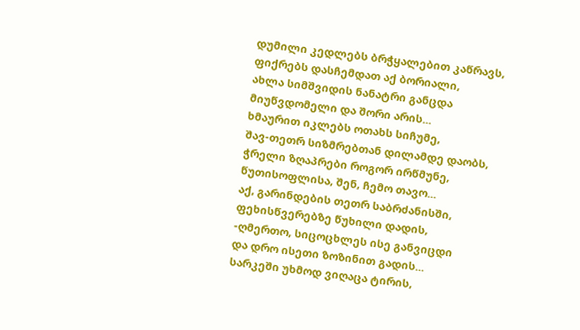დუმილი კედლებს ბრჭყალებით კაწრავს,
ფიქრებს დასჩემდათ აქ ბორიალი,
ახლა სიმშვიდის ნანატრი განცდა
მიუწვდომელი და შორი არის...
ხმაურით იკლებს ოთახს სიჩუმე,
შავ-თეთრ სიზმრებთან დილამდე დაობს,
ჭრელი ზღაპრები როგორ ირწმუნე,
წუთისოფლისა, შენ, ჩემო თავო...
აქ, გარინდების თეთრ საბრძანისში,
ფეხისწვერებზე წუხილი დადის,
-ღმერთო, სიცოცხლეს ისე განვიცდი
და დრო ისეთი ზოზინით გადის...
სარკეში უხმოდ ვიღაცა ტირის,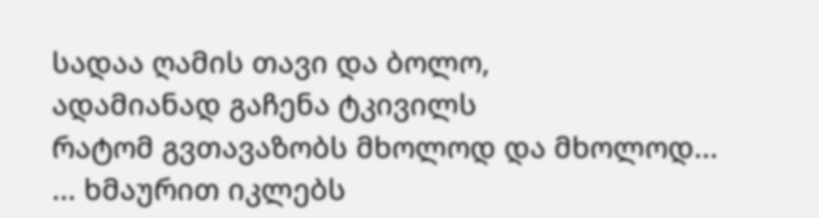სადაა ღამის თავი და ბოლო,
ადამიანად გაჩენა ტკივილს
რატომ გვთავაზობს მხოლოდ და მხოლოდ...
... ხმაურით იკლებს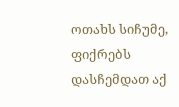ოთახს სიჩუმე,
ფიქრებს დასჩემდათ აქ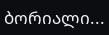ბორიალი...